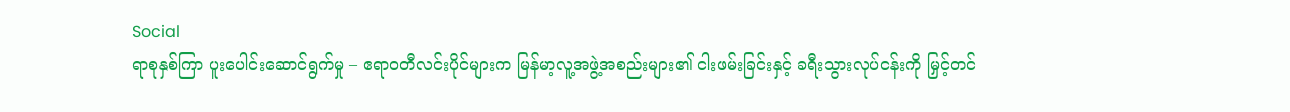Social
ရာစုနှစ်ကြာ ပူးပေါင်းဆောင်ရွက်မှု – ဧရာဝတီလင်းပိုင်များက မြန်မာ့လူ့အဖွဲ့အစည်းများ၏ ငါးဖမ်းခြင်းနှင့် ခရီးသွားလုပ်ငန်းကို မြှင့်တင်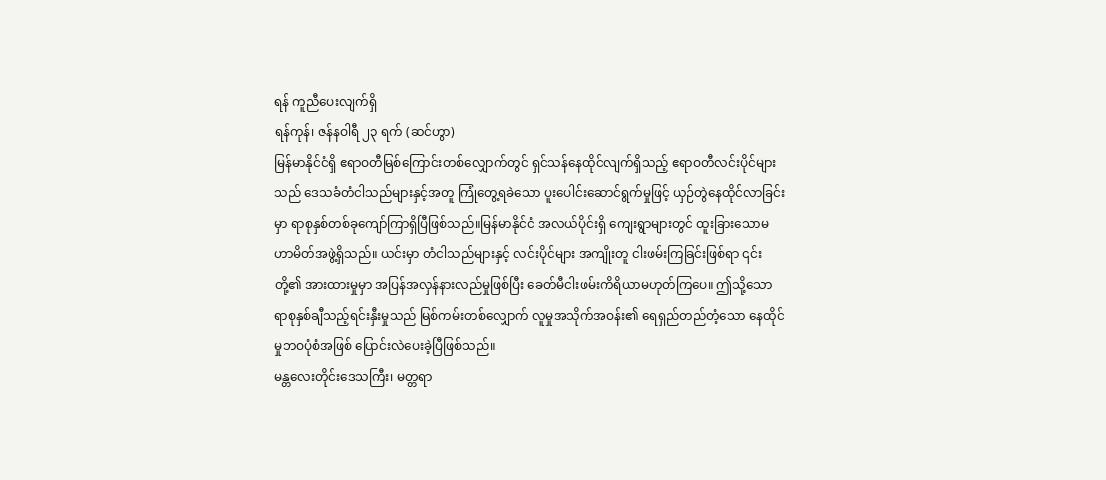ရန် ကူညီပေးလျက်ရှိ
ရန်ကုန်၊ ဇန်နဝါရီ ၂၃ ရက် (ဆင်ဟွာ)
မြန်မာနိုင်ငံရှိ ဧရာဝတီမြစ်ကြောင်းတစ်လျှောက်တွင် ရှင်သန်နေထိုင်လျက်ရှိသည့် ဧရာဝတီလင်းပိုင်များသည် ဒေသခံတံငါသည်များနှင့်အတူ ကြုံတွေ့ရခဲသော ပူးပေါင်းဆောင်ရွက်မှုဖြင့် ယှဉ်တွဲနေထိုင်လာခြင်းမှာ ရာစုနှစ်တစ်ခုကျော်ကြာရှိပြီဖြစ်သည်။မြန်မာနိုင်ငံ အလယ်ပိုင်းရှိ ကျေးရွာများတွင် ထူးခြားသောမဟာမိတ်အဖွဲ့ရှိသည်။ ယင်းမှာ တံငါသည်များနှင့် လင်းပိုင်များ အကျိုးတူ ငါးဖမ်းကြခြင်းဖြစ်ရာ ၎င်းတို့၏ အားထားမှုမှာ အပြန်အလှန်နားလည်မှုဖြစ်ပြီး ခေတ်မီငါးဖမ်းကိရိယာမဟုတ်ကြပေ။ ဤသို့သော ရာစုနှစ်ချီသည့်ရင်းနှီးမှုသည် မြစ်ကမ်းတစ်လျှောက် လူမှုအသိုက်အဝန်း၏ ရေရှည်တည်တံ့သော နေထိုင်မှုဘဝပုံစံအဖြစ် ပြောင်းလဲပေးခဲ့ပြီဖြစ်သည်။
မန္တလေးတိုင်းဒေသကြီး၊ မတ္တရာ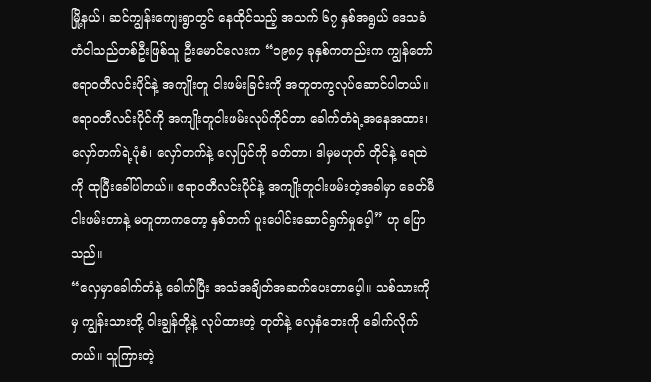မြို့နယ်၊ ဆင်ကျွန်းကျေးရွာတွင် နေထိုင်သည့် အသက် ၆၇ နှစ်အရွယ် ဒေသခံ တံငါသည်တစ်ဦးဖြစ်သူ ဦးမောင်လေးက “၁၉၈၄ ခုနှစ်ကတည်းက ကျွန်တော် ဧရာဝတီလင်းပိုင်နဲ့ အကျိုးတူ ငါးဖမ်းခြင်းကို အတူတကွလုပ်ဆောင်ပါတယ်။ ဧရာဝတီလင်းပိုင်ကို အကျိုးတူငါးဖမ်းလုပ်ကိုင်တာ ခေါက်တံရဲ့အနေအထား၊ လှော်တက်ရဲ့ပုံစံ၊ လှော်တက်နဲ့ လှေပြင်ကို ခတ်တာ၊ ဒါမှမဟုတ် တိုင်နဲ့ ရေထဲကို ထုပြီးခေါ်ပါတယ်။ ဧရာဝတီလင်းပိုင်နဲ့ အကျိုးတူငါးဖမ်းတဲ့အခါမှာ ခေတ်မီငါးဖမ်းတာနဲ့ မတူတာကတော့ နှစ်ဘက် ပူးပေါင်းဆောင်ရွက်မှုပေ့ါ” ဟု ပြောသည်။
“လှေမှာခေါက်တံနဲ့ ခေါက်ပြီး အသံအချိတ်အဆက်ပေးတာပေ့ါ။ သစ်သားကိုမှ ကျွန်းသားတို့ ဝါးချွန်တို့နဲ့ လုပ်ထားတဲ့ တုတ်နဲ့ လှေနံဘေးကို ခေါက်လိုက်တယ်။ သူကြားတဲ့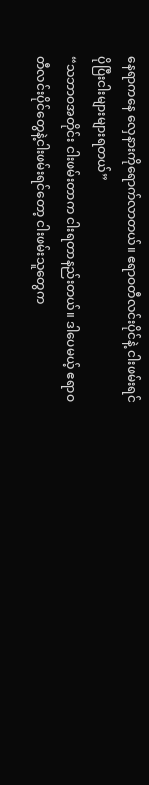နေရာကနေ လှေနားကိုရောက်လာတယ်။ ဧရာဝတီလင်းပိုင်နဲ့ ငါးဖမ်းရင် ပိုပြီးငါးများများရတယ်”
“သဘာဝအတိုင်း ငါးဖမ်းတာက ငါးရတာနည်းတယ်။ ဒါပေမယ့် ဧရာဝတီလင်းပိုင်တွေနဲ့ငါးဖမ်းရင်တော့ ငါးဖမ်းသူတွေက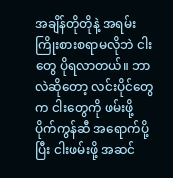အချိန်တိုတိုနဲ့ အရမ်းကြိုးစားစရာမလိုဘဲ ငါးတွေ ပိုရလာတယ်။ ဘာလဲဆိုတော့ လင်းပိုင်တွေက ငါးတွေကို ဖမ်းဖို့ ပိုက်ကွန်ဆီ အရောက်ပို့ပြီး ငါးဖမ်းဖို့ အဆင်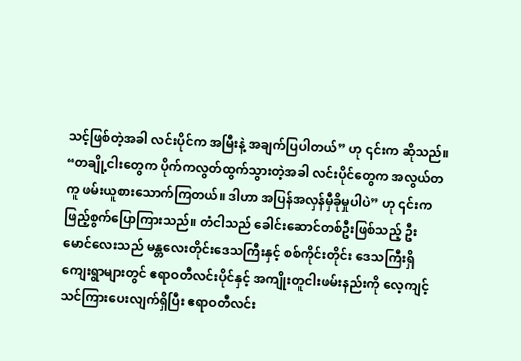သင့်ဖြစ်တဲ့အခါ လင်းပိုင်က အမြီးနဲ့ အချက်ပြပါတယ်” ဟု ၎င်းက ဆိုသည်။
“တချို့ငါးတွေက ပိုက်ကလွတ်ထွက်သွားတဲ့အခါ လင်းပိုင်တွေက အလွယ်တကူ ဖမ်းယူစားသောက်ကြတယ်။ ဒါဟာ အပြန်အလှန်မှီခိုမှုပါပဲ” ဟု ၎င်းက ဖြည့်စွက်ပြောကြားသည်။ တံငါသည် ခေါင်းဆောင်တစ်ဦးဖြစ်သည့် ဦးမောင်လေးသည် မန္တလေးတိုင်းဒေသကြီးနှင့် စစ်ကိုင်းတိုင်း ဒေသကြီးရှိ ကျေးရွာများတွင် ဧရာဝတီလင်းပိုင်နှင့် အကျိုးတူငါးဖမ်းနည်းကို လေ့ကျင့်သင်ကြားပေးလျက်ရှိပြီး ဧရာဝတီလင်း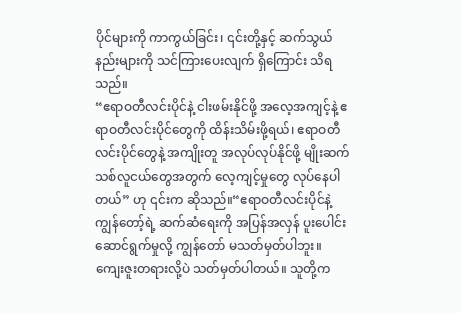ပိုင်များကို ကာကွယ်ခြင်း၊ ၎င်းတို့နှင့် ဆက်သွယ်နည်းများကို သင်ကြားပေးလျက် ရှိကြောင်း သိရသည်။
“ဧရာဝတီလင်းပိုင်နဲ့ ငါးဖမ်းနိုင်ဖို့ အလေ့အကျင့်နဲ့ ဧရာဝတီလင်းပိုင်တွေကို ထိန်းသိမ်းဖို့ရယ်၊ ဧရာဝတီလင်းပိုင်တွေနဲ့ အကျိုးတူ အလုပ်လုပ်နိုင်ဖို့ မျိုးဆက်သစ်လူငယ်တွေအတွက် လေ့ကျင့်မှုတွေ လုပ်နေပါတယ်” ဟု ၎င်းက ဆိုသည်။“ဧရာဝတီလင်းပိုင်နဲ့ ကျွန်တော့်ရဲ့ ဆက်ဆံရေးကို အပြန်အလှန် ပူးပေါင်းဆောင်ရွက်မှုလို့ ကျွန်တော် မသတ်မှတ်ပါဘူး။ ကျေးဇူးတရားလို့ပဲ သတ်မှတ်ပါတယ်။ သူတို့က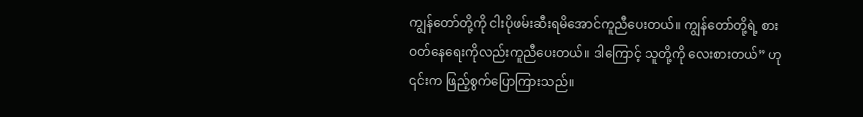ကျွန်တော်တို့ကို ငါးပိုဖမ်းဆီးရမိအောင်ကူညီပေးတယ်။ ကျွန်တော်တို့ရဲ့ စားဝတ်နေရေးကိုလည်းကူညီပေးတယ်။ ဒါကြောင့် သူတို့ကို လေးစားတယ်” ဟု ၎င်းက ဖြည့်စွက်ပြောကြားသည်။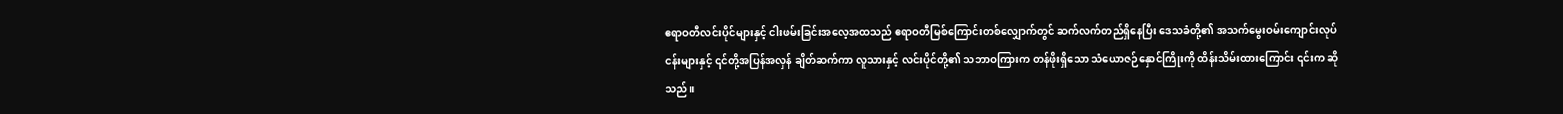ဧရာဝတီလင်းပိုင်များနှင့် ငါးဖမ်းခြင်းအလေ့အထသည် ဧရာဝတီမြစ်ကြောင်းတစ်လျှောက်တွင် ဆက်လက်တည်ရှိနေပြီး ဒေသခံတို့၏ အသက်မွေးဝမ်းကျောင်းလုပ်ငန်းများနှင့် ၎င်တို့အပြန်အလှန် ချိတ်ဆက်ကာ လူသားနှင့် လင်းပိုင်တို့၏ သဘာဝကြားက တန်ဖိုးရှိသော သံယောဇဉ်နှောင်ကြိုးကို ထိန်းသိမ်းထားကြောင်း ၎င်းက ဆိုသည်။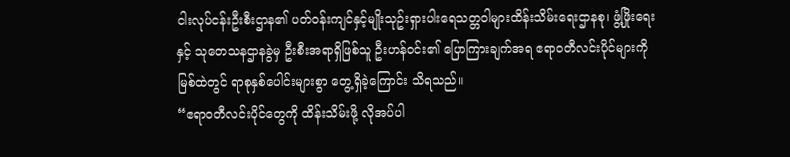ငါးလုပ်ငန်းဦးစီးဌာန၏ ပတ်ဝန်းကျင်နှင့်မျိုးသုဥ်းရှားပါးရေသတ္တဝါများထိန်းသိမ်းရေးဌာနစု၊ ဖွံ့ဖြိုးရေးနှင့် သုတေသနဌာနခွဲမှ ဦးစီးအရာရှိဖြစ်သူ ဦးဟန်ဝင်း၏ ပြောကြားချက်အရ ဧရာဝတီလင်းပိုင်များကို မြစ်ထဲတွင် ရာစုနှစ်ပေါင်းများစွာ တွေ့ရှိခဲ့ကြောင်း သိရသည်။
“ဧရာဝတီလင်းပိုင်တွေကို ထိန်းသိမ်းဖို့ လိုအပ်ပါ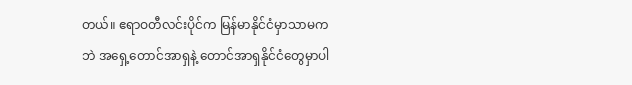တယ်။ ဧရာဝတီလင်းပိုင်က မြန်မာနိုင်ငံမှာသာမကဘဲ အရှေ့တောင်အာရှနဲ့ တောင်အာရှနိုင်ငံတွေမှာပါ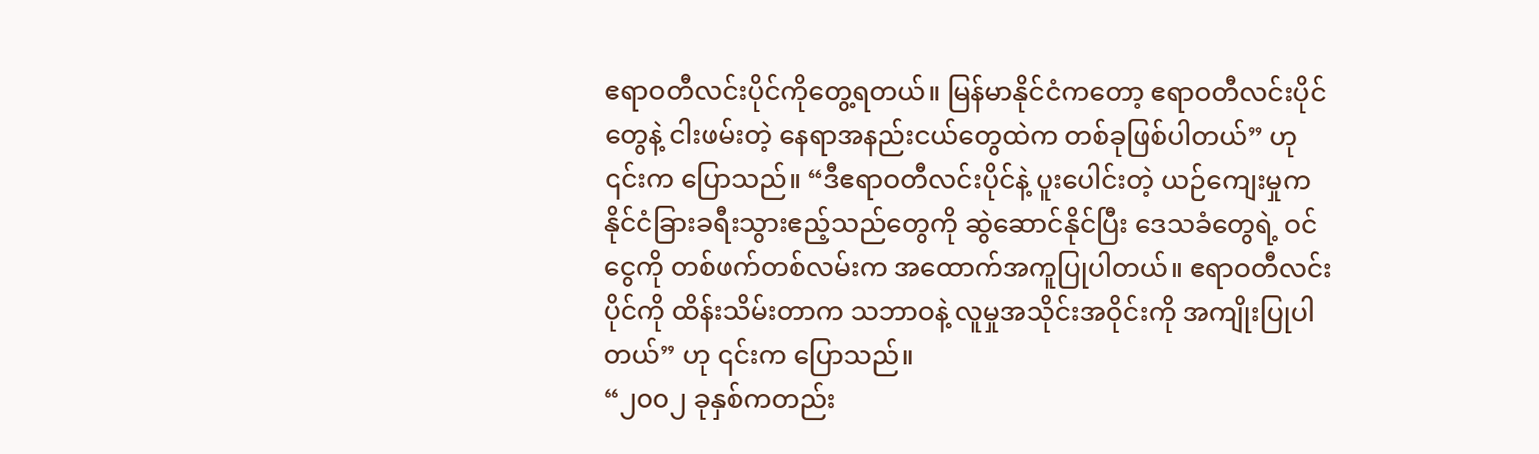ဧရာဝတီလင်းပိုင်ကိုတွေ့ရတယ်။ မြန်မာနိုင်ငံကတော့ ဧရာဝတီလင်းပိုင်တွေနဲ့ ငါးဖမ်းတဲ့ နေရာအနည်းငယ်တွေထဲက တစ်ခုဖြစ်ပါတယ်” ဟု ၎င်းက ပြောသည်။ “ဒီဧရာဝတီလင်းပိုင်နဲ့ ပူးပေါင်းတဲ့ ယဉ်ကျေးမှုက နိုင်ငံခြားခရီးသွားဧည့်သည်တွေကို ဆွဲဆောင်နိုင်ပြီး ဒေသခံတွေရဲ့ ဝင်ငွေကို တစ်ဖက်တစ်လမ်းက အထောက်အကူပြုပါတယ်။ ဧရာဝတီလင်းပိုင်ကို ထိန်းသိမ်းတာက သဘာဝနဲ့ လူမှုအသိုင်းအဝိုင်းကို အကျိုးပြုပါတယ်” ဟု ၎င်းက ပြောသည်။
“၂၀၀၂ ခုနှစ်ကတည်း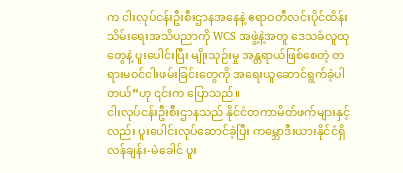က ငါးလုပ်ငန်းဦးစီးဌာနအနေနဲ့ ဧရာဝတီလင်းပိုင်ထိန်းသိမ်းရေးအသိပညာကို WCS အဖွဲ့နဲ့အတူ ဒေသခံလူထုတွေနဲ့ ပူးပေါင်းပြီး မျိုးသုဉ်းမှု အန္တရာယ်ဖြစ်စေတဲ့ တရားမဝင်ငါးဖမ်းခြင်းတွေကို အရေးယူဆောင်ရွက်ခဲ့ပါတယ်”ဟု ၎င်းက ပြောသည်။
ငါးလုပ်ငန်းဦးစီးဌာနသည် နိုင်ငံတကာမိတ်ဖက်များနှင့်လည်း ပူးပေါင်းလုပ်ဆောင်ခဲ့ပြီး ကမ္ဘောဒီးယားနိုင်ငံရှိ လန်ချန်း-မဲခေါင် ပူး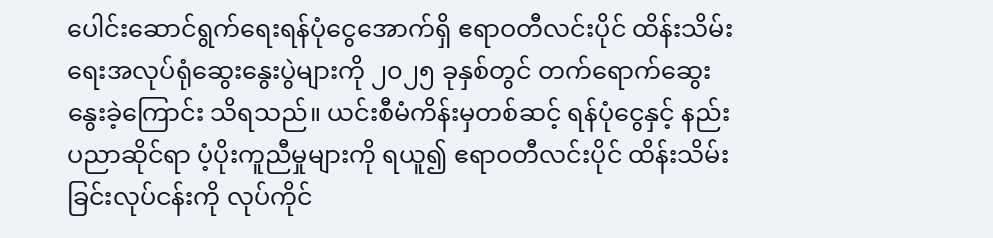ပေါင်းဆောင်ရွက်ရေးရန်ပုံငွေအောက်ရှိ ဧရာဝတီလင်းပိုင် ထိန်းသိမ်းရေးအလုပ်ရုံဆွေးနွေးပွဲများကို ၂၀၂၅ ခုနှစ်တွင် တက်ရောက်ဆွေးနွေးခဲ့ကြောင်း သိရသည်။ ယင်းစီမံကိန်းမှတစ်ဆင့် ရန်ပုံငွေနှင့် နည်းပညာဆိုင်ရာ ပံ့ပိုးကူညီမှုများကို ရယူ၍ ဧရာဝတီလင်းပိုင် ထိန်းသိမ်းခြင်းလုပ်ငန်းကို လုပ်ကိုင်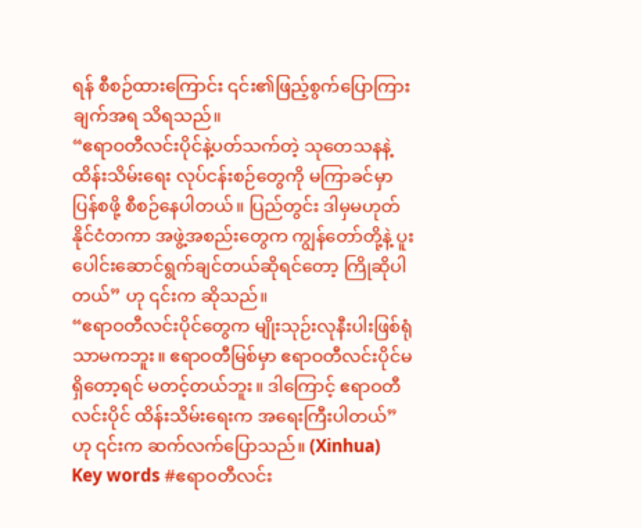ရန် စီစဉ်ထားကြောင်း ၎င်း၏ဖြည့်စွက်ပြောကြားချက်အရ သိရသည်။
“ဧရာဝတီလင်းပိုင်နဲ့ပတ်သက်တဲ့ သုတေသနနဲ့ ထိန်းသိမ်းရေး လုပ်ငန်းစဉ်တွေကို မကြာခင်မှာ ပြန်စဖို့ စီစဉ်နေပါတယ်။ ပြည်တွင်း ဒါမှမဟုတ် နိုင်ငံတကာ အဖွဲ့အစည်းတွေက ကျွန်တော်တို့နဲ့ ပူးပေါင်းဆောင်ရွက်ချင်တယ်ဆိုရင်တော့ ကြိုဆိုပါတယ်” ဟု ၎င်းက ဆိုသည်။
“ဧရာဝတီလင်းပိုင်တွေက မျိုးသုဉ်းလုနီးပါးဖြစ်ရုံသာမကဘူး။ ဧရာဝတီမြစ်မှာ ဧရာဝတီလင်းပိုင်မရှိတော့ရင် မတင့်တယ်ဘူး။ ဒါကြောင့် ဧရာဝတီလင်းပိုင် ထိန်းသိမ်းရေးက အရေးကြီးပါတယ်” ဟု ၎င်းက ဆက်လက်ပြောသည်။ (Xinhua)
Key words #ဧရာဝတီလင်း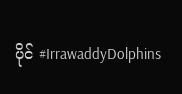ပိုင် #IrrawaddyDolphins